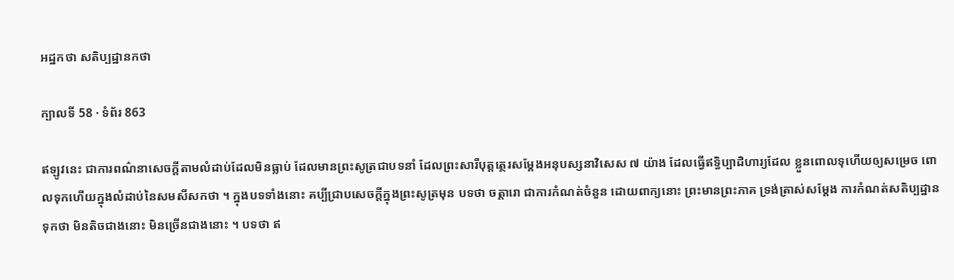អដ្ឋកថា សតិប្បដ្ឋានកថា

ក្បាលទី 58 · ទំព័រ 863

ឥឡូវនេះ ជាការពណ៌នាសេចក្តីតាមលំដាប់ដែលមិនធ្លាប់ ដែលមានព្រះសូត្រជាបទនាំ ដែលព្រះសារីបុត្តត្ថេរសម្តែងអនុបស្សនាវិសេស ៧ យ៉ាង ដែលធ្វើឥទ្ធិប្បាដិហារ្យដែល ខ្លួនពោលទុហើយឲ្យសម្រេច ពោលទុកហើយក្នុងលំដាប់នៃសមសីសកថា ។ ក្នុងបទទាំងនោះ គប្បីជ្រាបសេចក្តីក្នុងព្រះសូត្រមុន បទថា ចត្តារោ ជាការកំណត់ចំនួន ដោយពាក្យនោះ ព្រះមានព្រះភាគ ទ្រង់ត្រាស់សម្តែង ការកំណត់សតិប្បដ្ឋានទុកថា មិនតិចជាងនោះ មិនច្រើនជាងនោះ ។ បទថា ឥ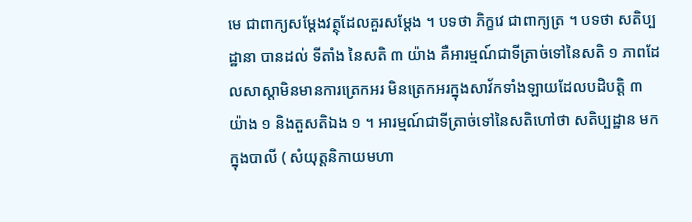មេ ជាពាក្យសម្តែងវត្ថុដែលគួរសម្តែង ។ បទថា ភិក្ខវេ ជាពាក្យត្រ ។ បទថា សតិប្បដ្ឋានា បានដល់ ទីតាំង នៃសតិ ៣ យ៉ាង គឺអារម្មណ៍ជាទីត្រាច់ទៅនៃសតិ ១ ភាពដែលសាស្តាមិនមានការត្រេកអរ មិនត្រេកអរក្នុងសាវ័កទាំងឡាយដែលបដិបត្តិ ៣ យ៉ាង ១ និងតួសតិឯង ១ ។ អារម្មណ៍ជាទីត្រាច់ទៅនៃសតិហៅថា សតិប្បដ្ឋាន មកក្នុងបាលី ( សំយុត្តនិកាយមហា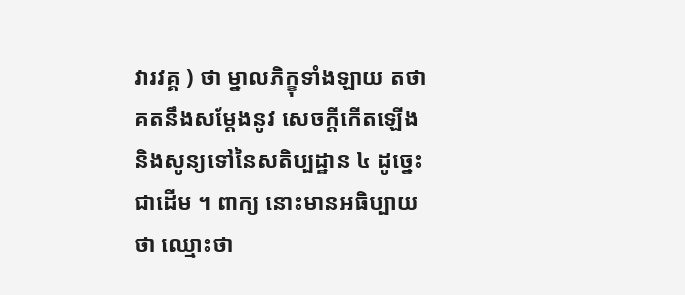វារវគ្គ ) ថា ម្នាលភិក្ខុទាំងឡាយ តថាគតនឹងសម្តែងនូវ សេចក្តីកើតឡើងនិងសូន្យទៅនៃសតិប្បដ្ឋាន ៤ ដូច្នេះជាដើម ។ ពាក្យ នោះមានអធិប្បាយថា ឈ្មោះថា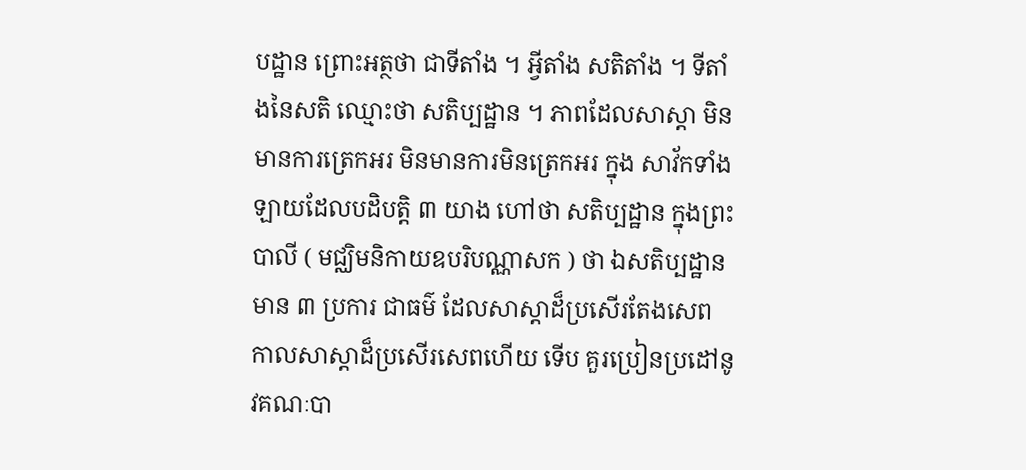បដ្ឋាន ព្រោះអត្ថថា ជាទីតាំង ។ អ្វីតាំង សតិតាំង ។ ទីតាំងនៃសតិ ឈ្មោះថា សតិប្បដ្ឋាន ។ ភាពដែលសាស្តា មិនមានការត្រេកអរ មិនមានការមិនត្រេកអរ ក្នុង សាវ័កទាំងឡាយដែលបដិបត្តិ ៣ យាង ហៅថា សតិប្បដ្ឋាន ក្នុងព្រះបាលី ( មជ្ឈិមនិកាយឧបរិបណ្ណាសក ) ថា ឯសតិប្បដ្ឋានមាន ៣ ប្រការ ជាធម៌ ដែលសាស្តាដ៏ប្រសើរតែងសេព កាលសាស្តាដ៏ប្រសើរសេពហើយ ទើប គួរប្រៀនប្រដៅនូវគណៈបា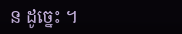ន ដូច្នេះ ។